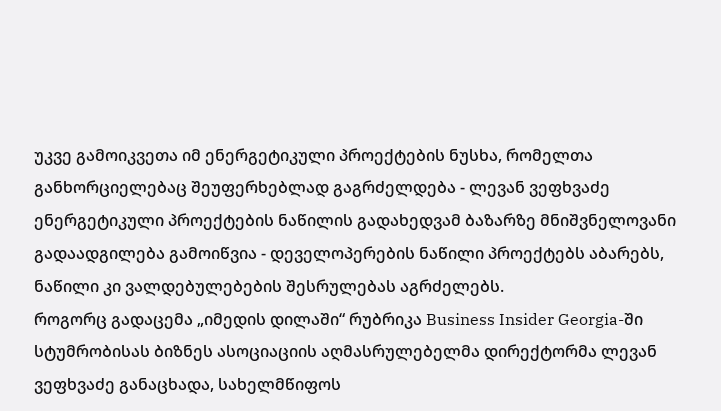უკვე გამოიკვეთა იმ ენერგეტიკული პროექტების ნუსხა, რომელთა განხორციელებაც შეუფერხებლად გაგრძელდება - ლევან ვეფხვაძე
ენერგეტიკული პროექტების ნაწილის გადახედვამ ბაზარზე მნიშვნელოვანი გადაადგილება გამოიწვია - დეველოპერების ნაწილი პროექტებს აბარებს, ნაწილი კი ვალდებულებების შესრულებას აგრძელებს.
როგორც გადაცემა „იმედის დილაში“ რუბრიკა Business Insider Georgia-ში სტუმრობისას ბიზნეს ასოციაციის აღმასრულებელმა დირექტორმა ლევან ვეფხვაძე განაცხადა, სახელმწიფოს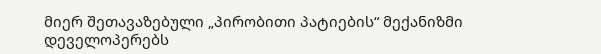მიერ შეთავაზებული „პირობითი პატიების“ მექანიზმი დეველოპერებს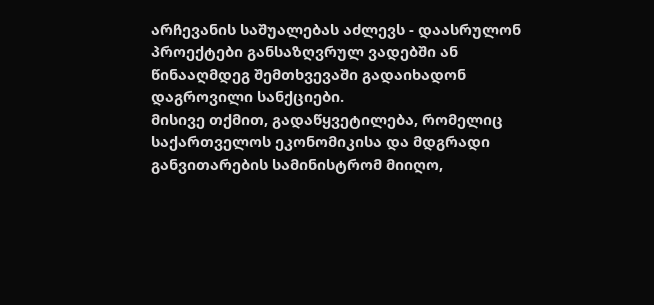არჩევანის საშუალებას აძლევს - დაასრულონ პროექტები განსაზღვრულ ვადებში ან წინააღმდეგ შემთხვევაში გადაიხადონ დაგროვილი სანქციები.
მისივე თქმით, გადაწყვეტილება, რომელიც საქართველოს ეკონომიკისა და მდგრადი განვითარების სამინისტრომ მიიღო,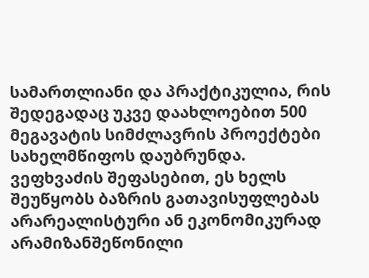სამართლიანი და პრაქტიკულია, რის შედეგადაც უკვე დაახლოებით 500 მეგავატის სიმძლავრის პროექტები სახელმწიფოს დაუბრუნდა. ვეფხვაძის შეფასებით, ეს ხელს შეუწყობს ბაზრის გათავისუფლებას არარეალისტური ან ეკონომიკურად არამიზანშეწონილი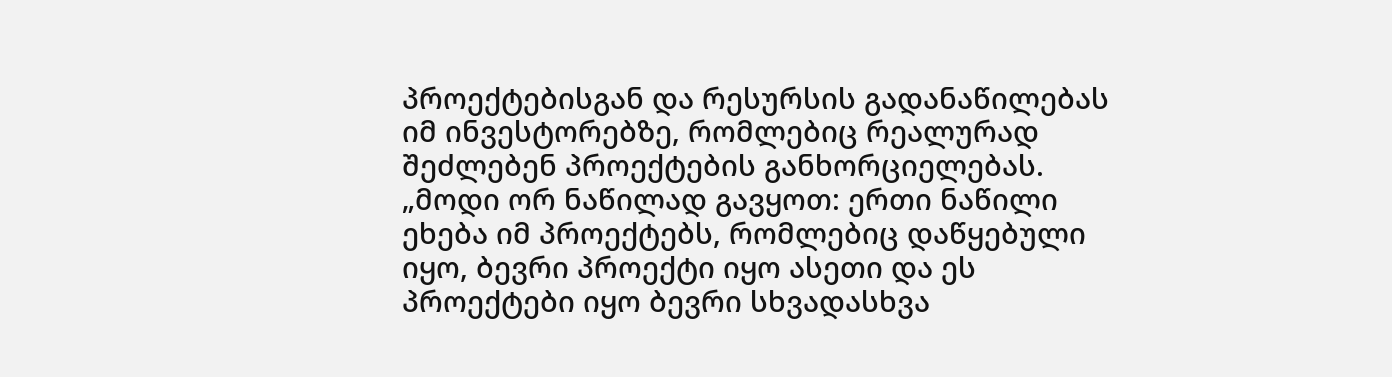პროექტებისგან და რესურსის გადანაწილებას იმ ინვესტორებზე, რომლებიც რეალურად შეძლებენ პროექტების განხორციელებას.
„მოდი ორ ნაწილად გავყოთ: ერთი ნაწილი ეხება იმ პროექტებს, რომლებიც დაწყებული იყო, ბევრი პროექტი იყო ასეთი და ეს პროექტები იყო ბევრი სხვადასხვა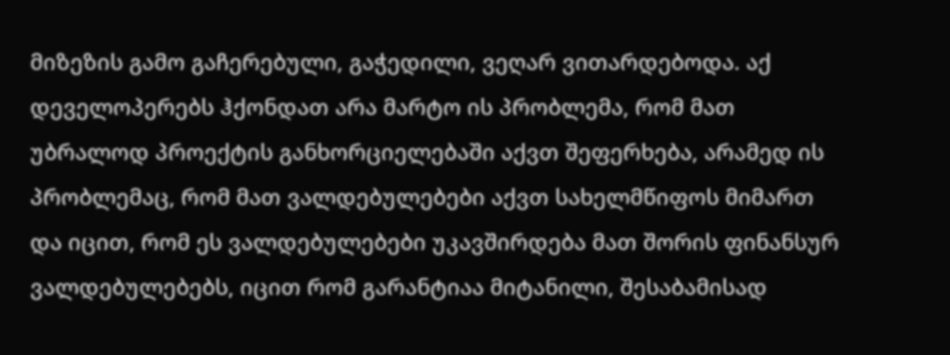მიზეზის გამო გაჩერებული, გაჭედილი, ვეღარ ვითარდებოდა. აქ დეველოპერებს ჰქონდათ არა მარტო ის პრობლემა, რომ მათ უბრალოდ პროექტის განხორციელებაში აქვთ შეფერხება, არამედ ის პრობლემაც, რომ მათ ვალდებულებები აქვთ სახელმწიფოს მიმართ და იცით, რომ ეს ვალდებულებები უკავშირდება მათ შორის ფინანსურ ვალდებულებებს, იცით რომ გარანტიაა მიტანილი, შესაბამისად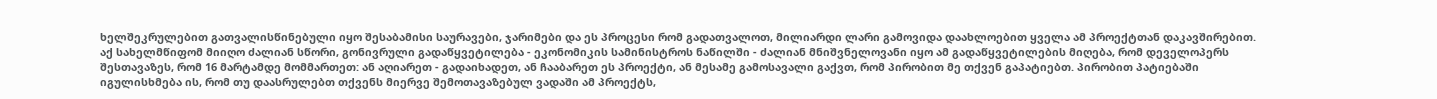ხელშეკრულებით გათვალისწინებული იყო შესაბამისი საურავები, ჯარიმები და ეს პროცესი რომ გადათვალოთ, მილიარდი ლარი გამოვიდა დაახლოებით ყველა ამ პროექტთან დაკავშირებით. აქ სახელმწიფომ მიიღო ძალიან სწორი, გონივრული გადაწყვეტილება - ეკონომიკის სამინისტროს ნაწილში - ძალიან მნიშვნელოვანი იყო ამ გადაწყვეტილების მიღება, რომ დეველოპერს შესთავაზეს, რომ 16 მარტამდე მომმართეთ: ან აღიარეთ - გადაიხადეთ, ან ჩააბარეთ ეს პროექტი, ან მესამე გამოსავალი გაქვთ, რომ პირობით მე თქვენ გაპატიებთ. პირობით პატიებაში იგულისხმება ის, რომ თუ დაასრულებთ თქვენს მიერვე შემოთავაზებულ ვადაში ამ პროექტს,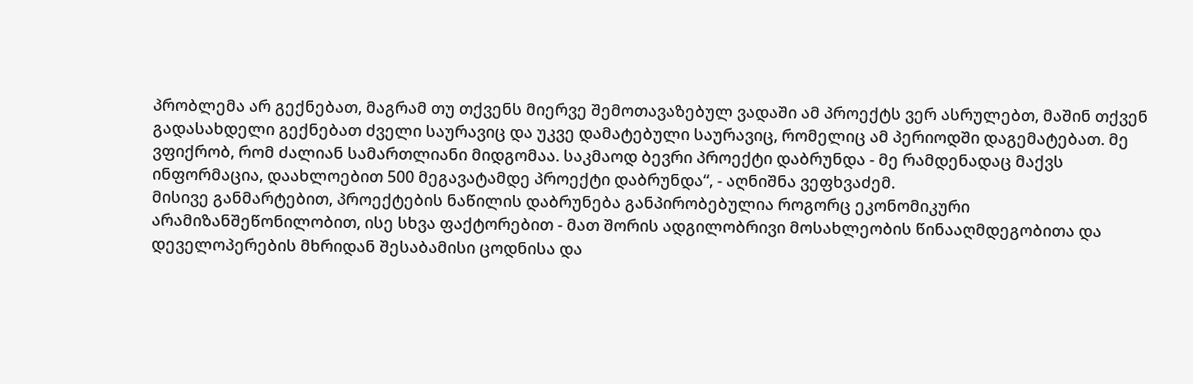პრობლემა არ გექნებათ, მაგრამ თუ თქვენს მიერვე შემოთავაზებულ ვადაში ამ პროექტს ვერ ასრულებთ, მაშინ თქვენ გადასახდელი გექნებათ ძველი საურავიც და უკვე დამატებული საურავიც, რომელიც ამ პერიოდში დაგემატებათ. მე ვფიქრობ, რომ ძალიან სამართლიანი მიდგომაა. საკმაოდ ბევრი პროექტი დაბრუნდა - მე რამდენადაც მაქვს ინფორმაცია, დაახლოებით 500 მეგავატამდე პროექტი დაბრუნდა“, - აღნიშნა ვეფხვაძემ.
მისივე განმარტებით, პროექტების ნაწილის დაბრუნება განპირობებულია როგორც ეკონომიკური არამიზანშეწონილობით, ისე სხვა ფაქტორებით - მათ შორის ადგილობრივი მოსახლეობის წინააღმდეგობითა და დეველოპერების მხრიდან შესაბამისი ცოდნისა და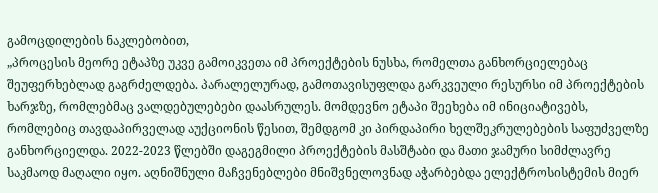გამოცდილების ნაკლებობით,
„პროცესის მეორე ეტაპზე უკვე გამოიკვეთა იმ პროექტების ნუსხა, რომელთა განხორციელებაც შეუფერხებლად გაგრძელდება. პარალელურად, გამოთავისუფლდა გარკვეული რესურსი იმ პროექტების ხარჯზე, რომლებმაც ვალდებულებები დაასრულეს. მომდევნო ეტაპი შეეხება იმ ინიციატივებს, რომლებიც თავდაპირველად აუქციონის წესით, შემდგომ კი პირდაპირი ხელშეკრულებების საფუძველზე განხორციელდა. 2022-2023 წლებში დაგეგმილი პროექტების მასშტაბი და მათი ჯამური სიმძლავრე საკმაოდ მაღალი იყო. აღნიშნული მაჩვენებლები მნიშვნელოვნად აჭარბებდა ელექტროსისტემის მიერ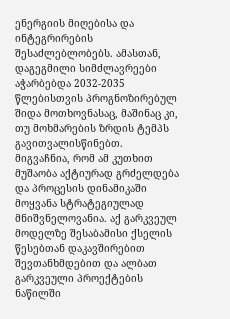ენერგიის მიღებისა და ინტეგრირების შესაძლებლობებს. ამასთან, დაგეგმილი სიმძლავრეები აჭარბებდა 2032-2035 წლებისთვის პროგნოზირებულ შიდა მოთხოვნასაც, მაშინაც კი, თუ მოხმარების ზრდის ტემპს გავითვალისწინებთ.
მიგვაჩნია, რომ ამ კუთხით მუშაობა აქტიურად გრძელდება და პროცესის დინამიკაში მოყვანა სტრატეგიულად მნიშვნელოვანია. აქ გარკვეულ მოდელზე შესაბამისი ქსელის წესებთან დაკავშირებით შევთანხმდებით და ალბათ გარკვეული პროექტების ნაწილში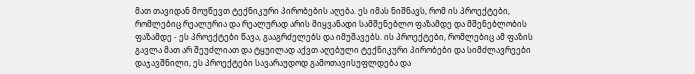მათ თავიდან მოუწევთ ტექნიკური პირობების აღება. ეს იმას ნიშნავს, რომ ის პროექტები, რომლებიც რეალურია და რეალურად არის მიყვანადი სამშენებლო ფაზამდე და მშენებლობის ფაზამდე - ეს პროექტები წავა, გააგრძელებს და იმუშავებს. ის პროექტები, რომლებიც ამ ფაზის გავლა მათ არ შეუძლიათ და ტყუილად აქვთ აღებული ტექნიკური პირობები და სიმძლავრეები დაჯავშნილი, ეს პროექტები სავარაუდოდ გამოთავისუფლდება და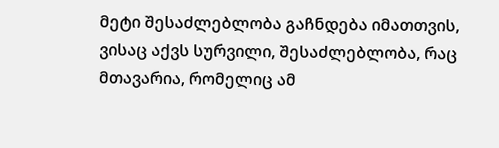მეტი შესაძლებლობა გაჩნდება იმათთვის, ვისაც აქვს სურვილი, შესაძლებლობა, რაც მთავარია, რომელიც ამ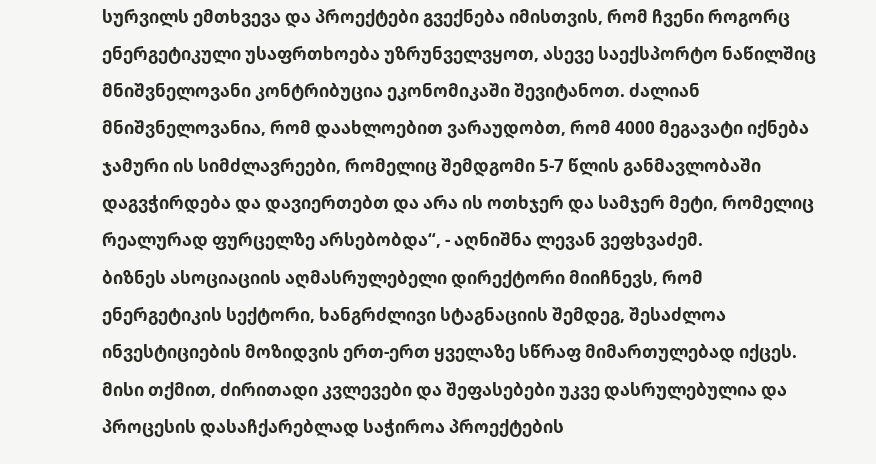სურვილს ემთხვევა და პროექტები გვექნება იმისთვის, რომ ჩვენი როგორც ენერგეტიკული უსაფრთხოება უზრუნველვყოთ, ასევე საექსპორტო ნაწილშიც მნიშვნელოვანი კონტრიბუცია ეკონომიკაში შევიტანოთ. ძალიან მნიშვნელოვანია, რომ დაახლოებით ვარაუდობთ, რომ 4000 მეგავატი იქნება ჯამური ის სიმძლავრეები, რომელიც შემდგომი 5-7 წლის განმავლობაში დაგვჭირდება და დავიერთებთ და არა ის ოთხჯერ და სამჯერ მეტი, რომელიც რეალურად ფურცელზე არსებობდა“, - აღნიშნა ლევან ვეფხვაძემ.
ბიზნეს ასოციაციის აღმასრულებელი დირექტორი მიიჩნევს, რომ ენერგეტიკის სექტორი, ხანგრძლივი სტაგნაციის შემდეგ, შესაძლოა ინვესტიციების მოზიდვის ერთ-ერთ ყველაზე სწრაფ მიმართულებად იქცეს. მისი თქმით, ძირითადი კვლევები და შეფასებები უკვე დასრულებულია და პროცესის დასაჩქარებლად საჭიროა პროექტების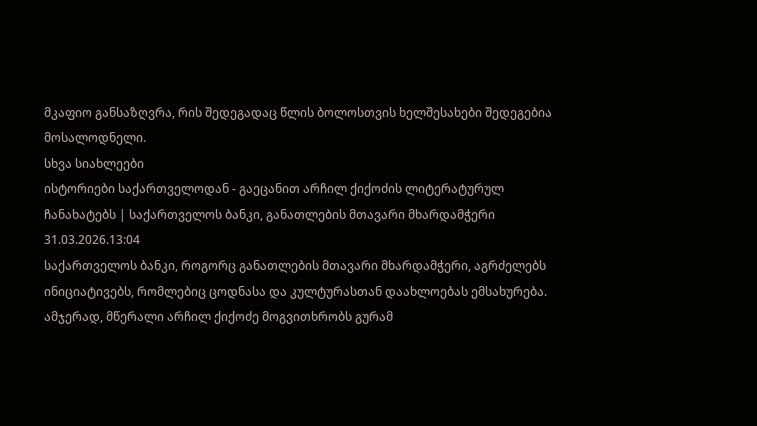მკაფიო განსაზღვრა, რის შედეგადაც წლის ბოლოსთვის ხელშესახები შედეგებია მოსალოდნელი.
სხვა სიახლეები
ისტორიები საქართველოდან - გაეცანით არჩილ ქიქოძის ლიტერატურულ ჩანახატებს | საქართველოს ბანკი, განათლების მთავარი მხარდამჭერი
31.03.2026.13:04
საქართველოს ბანკი, როგორც განათლების მთავარი მხარდამჭერი, აგრძელებს ინიციატივებს, რომლებიც ცოდნასა და კულტურასთან დაახლოებას ემსახურება. ამჯერად, მწერალი არჩილ ქიქოძე მოგვითხრობს გურამ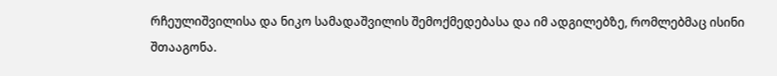რჩეულიშვილისა და ნიკო სამადაშვილის შემოქმედებასა და იმ ადგილებზე, რომლებმაც ისინი შთააგონა.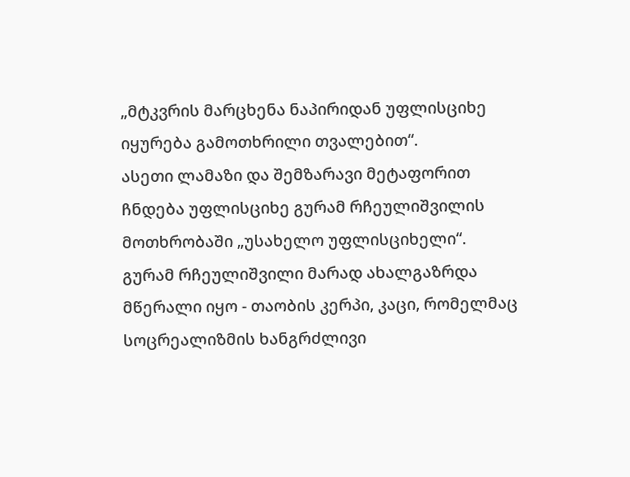„მტკვრის მარცხენა ნაპირიდან უფლისციხე იყურება გამოთხრილი თვალებით“.
ასეთი ლამაზი და შემზარავი მეტაფორით ჩნდება უფლისციხე გურამ რჩეულიშვილის მოთხრობაში „უსახელო უფლისციხელი“.
გურამ რჩეულიშვილი მარად ახალგაზრდა მწერალი იყო - თაობის კერპი, კაცი, რომელმაც სოცრეალიზმის ხანგრძლივი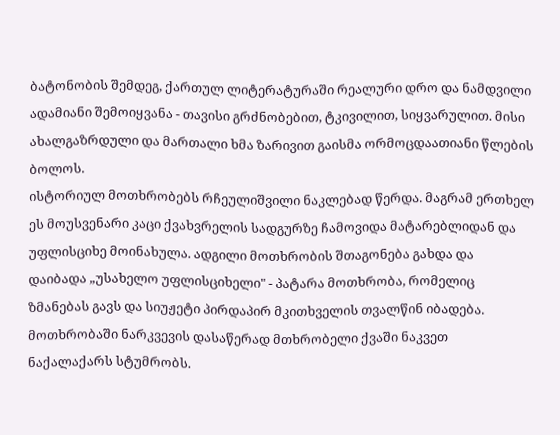ბატონობის შემდეგ, ქართულ ლიტერატურაში რეალური დრო და ნამდვილი ადამიანი შემოიყვანა - თავისი გრძნობებით, ტკივილით, სიყვარულით. მისი ახალგაზრდული და მართალი ხმა ზარივით გაისმა ორმოცდაათიანი წლების ბოლოს.
ისტორიულ მოთხრობებს რჩეულიშვილი ნაკლებად წერდა. მაგრამ ერთხელ ეს მოუსვენარი კაცი ქვახვრელის სადგურზე ჩამოვიდა მატარებლიდან და უფლისციხე მოინახულა. ადგილი მოთხრობის შთაგონება გახდა და დაიბადა „უსახელო უფლისციხელი" - პატარა მოთხრობა, რომელიც ზმანებას გავს და სიუჟეტი პირდაპირ მკითხველის თვალწინ იბადება.
მოთხრობაში ნარკვევის დასაწერად მთხრობელი ქვაში ნაკვეთ ნაქალაქარს სტუმრობს.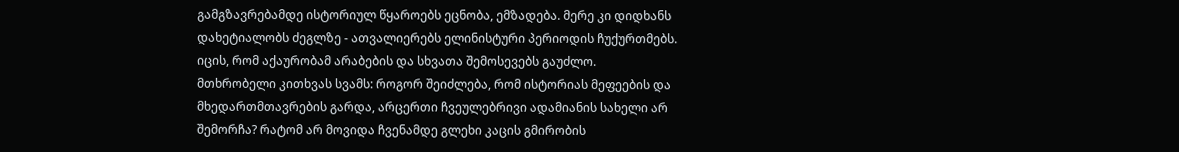გამგზავრებამდე ისტორიულ წყაროებს ეცნობა, ემზადება. მერე კი დიდხანს დახეტიალობს ძეგლზე - ათვალიერებს ელინისტური პერიოდის ჩუქურთმებს. იცის, რომ აქაურობამ არაბების და სხვათა შემოსევებს გაუძლო.
მთხრობელი კითხვას სვამს: როგორ შეიძლება, რომ ისტორიას მეფეების და მხედართმთავრების გარდა, არცერთი ჩვეულებრივი ადამიანის სახელი არ შემორჩა? რატომ არ მოვიდა ჩვენამდე გლეხი კაცის გმირობის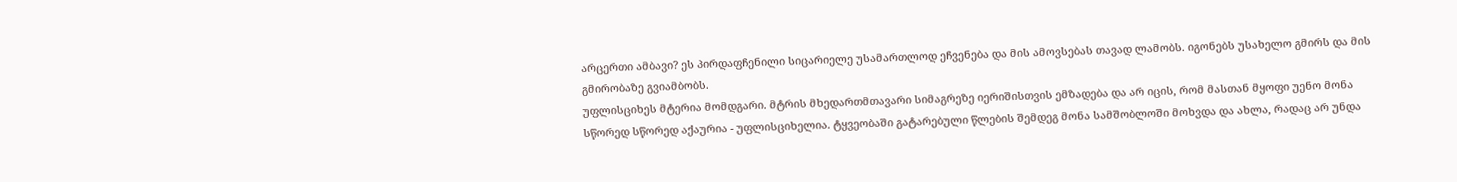არცერთი ამბავი? ეს პირდაფჩენილი სიცარიელე უსამართლოდ ეჩვენება და მის ამოვსებას თავად ლამობს. იგონებს უსახელო გმირს და მის გმირობაზე გვიამბობს.
უფლისციხეს მტერია მომდგარი. მტრის მხედართმთავარი სიმაგრეზე იერიშისთვის ემზადება და არ იცის, რომ მასთან მყოფი უენო მონა სწორედ სწორედ აქაურია - უფლისციხელია. ტყვეობაში გატარებული წლების შემდეგ მონა სამშობლოში მოხვდა და ახლა, რადაც არ უნდა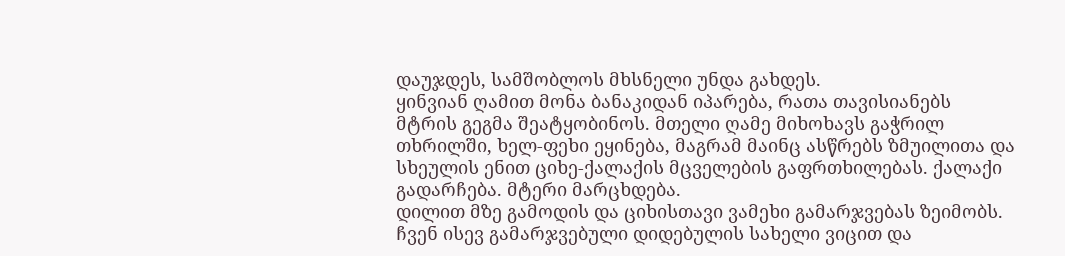დაუჯდეს, სამშობლოს მხსნელი უნდა გახდეს.
ყინვიან ღამით მონა ბანაკიდან იპარება, რათა თავისიანებს მტრის გეგმა შეატყობინოს. მთელი ღამე მიხოხავს გაჭრილ თხრილში, ხელ-ფეხი ეყინება, მაგრამ მაინც ასწრებს ზმუილითა და სხეულის ენით ციხე-ქალაქის მცველების გაფრთხილებას. ქალაქი გადარჩება. მტერი მარცხდება.
დილით მზე გამოდის და ციხისთავი ვამეხი გამარჯვებას ზეიმობს. ჩვენ ისევ გამარჯვებული დიდებულის სახელი ვიცით და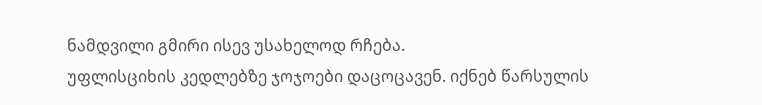ნამდვილი გმირი ისევ უსახელოდ რჩება.
უფლისციხის კედლებზე ჯოჯოები დაცოცავენ. იქნებ წარსულის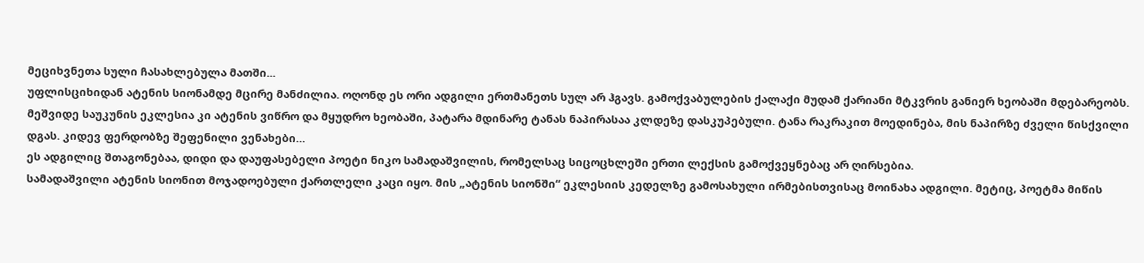მეციხვნეთა სული ჩასახლებულა მათში...
უფლისციხიდან ატენის სიონამდე მცირე მანძილია. ოღონდ ეს ორი ადგილი ერთმანეთს სულ არ ჰგავს. გამოქვაბულების ქალაქი მუდამ ქარიანი მტკვრის განიერ ხეობაში მდებარეობს. მეშვიდე საუკუნის ეკლესია კი ატენის ვიწრო და მყუდრო ხეობაში, პატარა მდინარე ტანას ნაპირასაა კლდეზე დასკუპებული. ტანა რაკრაკით მოედინება, მის ნაპირზე ძველი წისქვილი დგას. კიდევ ფერდობზე შეფენილი ვენახები…
ეს ადგილიც შთაგონებაა, დიდი და დაუფასებელი პოეტი ნიკო სამადაშვილის, რომელსაც სიცოცხლეში ერთი ლექსის გამოქვეყნებაც არ ღირსებია.
სამადაშვილი ატენის სიონით მოჯადოებული ქართლელი კაცი იყო. მის „ატენის სიონში“ ეკლესიის კედელზე გამოსახული ირმებისთვისაც მოინახა ადგილი. მეტიც, პოეტმა მიწის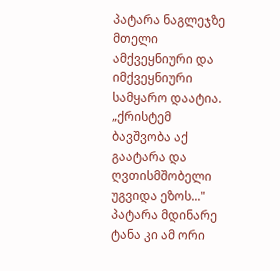პატარა ნაგლეჯზე მთელი ამქვეყნიური და იმქვეყნიური სამყარო დაატია. „ქრისტემ ბავშვობა აქ გაატარა და ღვთისმშობელი უგვიდა ეზოს..." პატარა მდინარე ტანა კი ამ ორი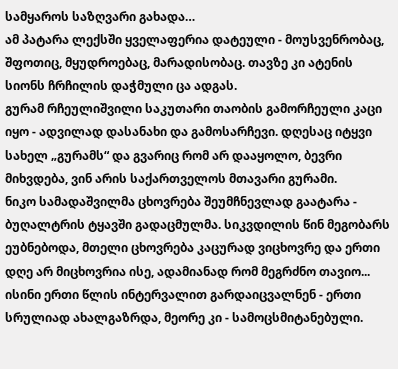სამყაროს საზღვარი გახადა…
ამ პატარა ლექსში ყველაფერია დატეული - მოუსვენრობაც, შფოთიც, მყუდროებაც, მარადისობაც. თავზე კი ატენის სიონს ჩრჩილის დაჭმული ცა ადგას.
გურამ რჩეულიშვილი საკუთარი თაობის გამორჩეული კაცი იყო - ადვილად დასანახი და გამოსარჩევი. დღესაც იტყვი სახელ „გურამს“ და გვარიც რომ არ დააყოლო, ბევრი მიხვდება, ვინ არის საქართველოს მთავარი გურამი.
ნიკო სამადაშვილმა ცხოვრება შეუმჩნევლად გაატარა - ბუღალტრის ტყავში გადაცმულმა. სიკვდილის წინ მეგობარს ეუბნებოდა, მთელი ცხოვრება კაცურად ვიცხოვრე და ერთი დღე არ მიცხოვრია ისე, ადამიანად რომ მეგრძნო თავიო...
ისინი ერთი წლის ინტერვალით გარდაიცვალნენ - ერთი სრულიად ახალგაზრდა, მეორე კი - სამოცსმიტანებული.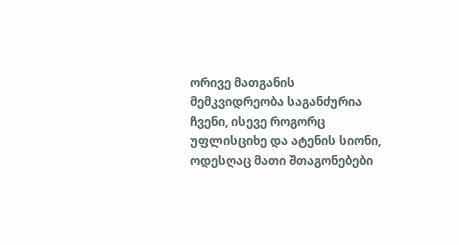ორივე მათგანის მემკვიდრეობა საგანძურია ჩვენი, ისევე როგორც უფლისციხე და ატენის სიონი, ოდესღაც მათი შთაგონებები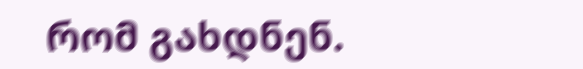რომ გახდნენ.